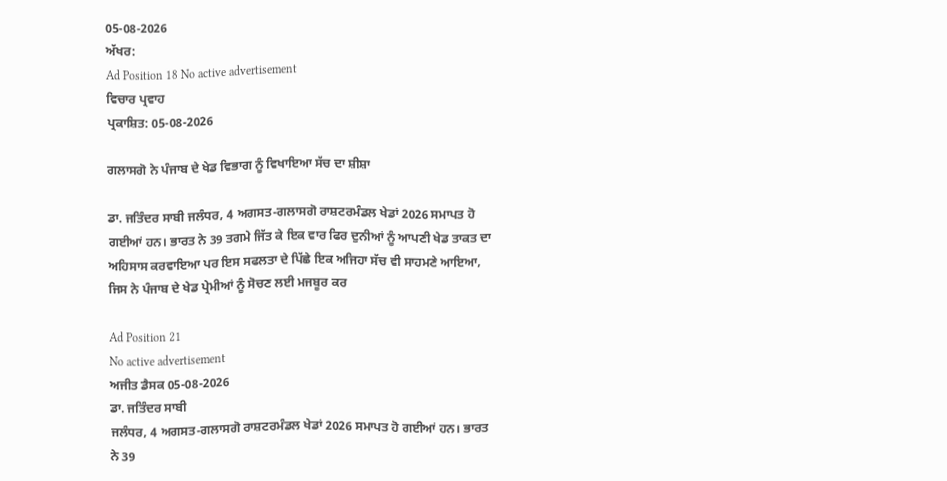05-08-2026
ਅੱਖਰ:
Ad Position 18 No active advertisement
ਵਿਚਾਰ ਪ੍ਰਵਾਹ
ਪ੍ਰਕਾਸ਼ਿਤ: 05-08-2026

ਗਲਾਸਗੋ ਨੇ ਪੰਜਾਬ ਦੇ ਖੇਡ ਵਿਭਾਗ ਨੂੰ ਵਿਖਾਇਆ ਸੱਚ ਦਾ ਸ਼ੀਸ਼ਾ

ਡਾ. ਜਤਿੰਦਰ ਸਾਬੀ ਜਲੰਧਰ, 4 ਅਗਸਤ-ਗਲਾਸਗੋ ਰਾਸ਼ਟਰਮੰਡਲ ਖੇਡਾਂ 2026 ਸਮਾਪਤ ਹੋ ਗਈਆਂ ਹਨ। ਭਾਰਤ ਨੇ 39 ਤਗਮੇ ਜਿੱਤ ਕੇ ਇਕ ਵਾਰ ਫਿਰ ਦੁਨੀਆਂ ਨੂੰ ਆਪਣੀ ਖੇਡ ਤਾਕਤ ਦਾ ਅਹਿਸਾਸ ਕਰਵਾਇਆ ਪਰ ਇਸ ਸਫਲਤਾ ਦੇ ਪਿੱਛੇ ਇਕ ਅਜਿਹਾ ਸੱਚ ਵੀ ਸਾਹਮਣੇ ਆਇਆ, ਜਿਸ ਨੇ ਪੰਜਾਬ ਦੇ ਖੇਡ ਪ੍ਰੇਮੀਆਂ ਨੂੰ ਸੋਚਣ ਲਈ ਮਜਬੂਰ ਕਰ

Ad Position 21
No active advertisement
ਅਜੀਤ ਡੈਸਕ 05-08-2026
ਡਾ. ਜਤਿੰਦਰ ਸਾਬੀ
ਜਲੰਧਰ, 4 ਅਗਸਤ-ਗਲਾਸਗੋ ਰਾਸ਼ਟਰਮੰਡਲ ਖੇਡਾਂ 2026 ਸਮਾਪਤ ਹੋ ਗਈਆਂ ਹਨ। ਭਾਰਤ ਨੇ 39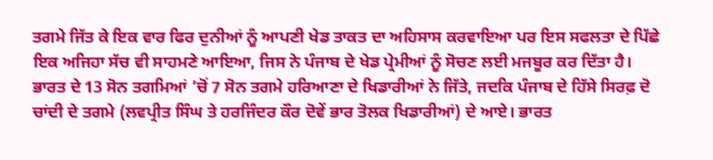ਤਗਮੇ ਜਿੱਤ ਕੇ ਇਕ ਵਾਰ ਫਿਰ ਦੁਨੀਆਂ ਨੂੰ ਆਪਣੀ ਖੇਡ ਤਾਕਤ ਦਾ ਅਹਿਸਾਸ ਕਰਵਾਇਆ ਪਰ ਇਸ ਸਫਲਤਾ ਦੇ ਪਿੱਛੇ ਇਕ ਅਜਿਹਾ ਸੱਚ ਵੀ ਸਾਹਮਣੇ ਆਇਆ, ਜਿਸ ਨੇ ਪੰਜਾਬ ਦੇ ਖੇਡ ਪ੍ਰੇਮੀਆਂ ਨੂੰ ਸੋਚਣ ਲਈ ਮਜਬੂਰ ਕਰ ਦਿੱਤਾ ਹੈ। ਭਾਰਤ ਦੇ 13 ਸੋਨ ਤਗਮਿਆਂ ’ਚੋਂ 7 ਸੋਨ ਤਗਮੇ ਹਰਿਆਣਾ ਦੇ ਖਿਡਾਰੀਆਂ ਨੇ ਜਿੱਤੇ, ਜਦਕਿ ਪੰਜਾਬ ਦੇ ਹਿੱਸੇ ਸਿਰਫ਼ ਦੋ ਚਾਂਦੀ ਦੇ ਤਗਮੇ (ਲਵਪ੍ਰੀਤ ਸਿੰਘ ਤੇ ਹਰਜਿੰਦਰ ਕੌਰ ਦੋਵੇਂ ਭਾਰ ਤੋਲਕ ਖਿਡਾਰੀਆਂ) ਦੇ ਆਏ। ਭਾਰਤ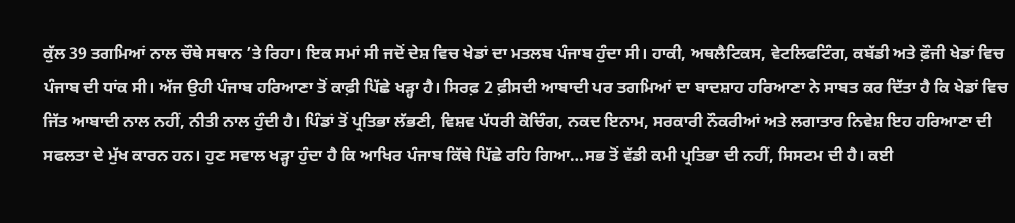ਕੁੱਲ 39 ਤਗਮਿਆਂ ਨਾਲ ਚੌਥੇ ਸਥਾਨ ’ਤੇ ਰਿਹਾ। ਇਕ ਸਮਾਂ ਸੀ ਜਦੋਂ ਦੇਸ਼ ਵਿਚ ਖੇਡਾਂ ਦਾ ਮਤਲਬ ਪੰਜਾਬ ਹੁੰਦਾ ਸੀ। ਹਾਕੀ, ਅਥਲੈਟਿਕਸ, ਵੇਟਲਿਫਟਿੰਗ, ਕਬੱਡੀ ਅਤੇ ਫ਼ੌਜੀ ਖੇਡਾਂ ਵਿਚ ਪੰਜਾਬ ਦੀ ਧਾਂਕ ਸੀ। ਅੱਜ ਉਹੀ ਪੰਜਾਬ ਹਰਿਆਣਾ ਤੋਂ ਕਾਫ਼ੀ ਪਿੱਛੇ ਖੜ੍ਹਾ ਹੈ। ਸਿਰਫ਼ 2 ਫ਼ੀਸਦੀ ਆਬਾਦੀ ਪਰ ਤਗਮਿਆਂ ਦਾ ਬਾਦਸ਼ਾਹ ਹਰਿਆਣਾ ਨੇ ਸਾਬਤ ਕਰ ਦਿੱਤਾ ਹੈ ਕਿ ਖੇਡਾਂ ਵਿਚ ਜਿੱਤ ਆਬਾਦੀ ਨਾਲ ਨਹੀਂ, ਨੀਤੀ ਨਾਲ ਹੁੰਦੀ ਹੈ। ਪਿੰਡਾਂ ਤੋਂ ਪ੍ਰਤਿਭਾ ਲੱਭਣੀ, ਵਿਸ਼ਵ ਪੱਧਰੀ ਕੋਚਿੰਗ, ਨਕਦ ਇਨਾਮ, ਸਰਕਾਰੀ ਨੌਕਰੀਆਂ ਅਤੇ ਲਗਾਤਾਰ ਨਿਵੇਸ਼ ਇਹ ਹਰਿਆਣਾ ਦੀ ਸਫਲਤਾ ਦੇ ਮੁੱਖ ਕਾਰਨ ਹਨ। ਹੁਣ ਸਵਾਲ ਖਡ਼੍ਹਾ ਹੁੰਦਾ ਹੈ ਕਿ ਆਖਿਰ ਪੰਜਾਬ ਕਿੱਥੇ ਪਿੱਛੇ ਰਹਿ ਗਿਆ…ਸਭ ਤੋਂ ਵੱਡੀ ਕਮੀ ਪ੍ਰਤਿਭਾ ਦੀ ਨਹੀਂ, ਸਿਸਟਮ ਦੀ ਹੈ। ਕਈ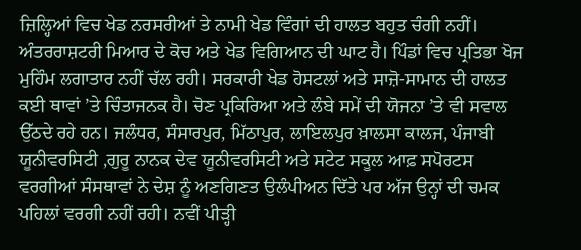ਜ਼ਿਲ੍ਹਿਆਂ ਵਿਚ ਖੇਡ ਨਰਸਰੀਆਂ ਤੇ ਨਾਮੀ ਖੇਡ ਵਿੰਗਾਂ ਦੀ ਹਾਲਤ ਬਹੁਤ ਚੰਗੀ ਨਹੀਂ। ਅੰਤਰਰਾਸ਼ਟਰੀ ਮਿਆਰ ਦੇ ਕੋਚ ਅਤੇ ਖੇਡ ਵਿਗਿਆਨ ਦੀ ਘਾਟ ਹੈ। ਪਿੰਡਾਂ ਵਿਚ ਪ੍ਰਤਿਭਾ ਖੋਜ ਮੁਹਿੰਮ ਲਗਾਤਾਰ ਨਹੀਂ ਚੱਲ ਰਹੀ। ਸਰਕਾਰੀ ਖੇਡ ਹੋਸਟਲਾਂ ਅਤੇ ਸਾਜ਼ੋ-ਸਾਮਾਨ ਦੀ ਹਾਲਤ ਕਈ ਥਾਵਾਂ ’ਤੇ ਚਿੰਤਾਜਨਕ ਹੈ। ਚੋਣ ਪ੍ਰਕਿਰਿਆ ਅਤੇ ਲੰਬੇ ਸਮੇਂ ਦੀ ਯੋਜਨਾ ’ਤੇ ਵੀ ਸਵਾਲ ਉੱਠਦੇ ਰਹੇ ਹਨ। ਜਲੰਧਰ, ਸੰਸਾਰਪੁਰ, ਮਿੱਠਾਪੁਰ, ਲਾਇਲਪੁਰ ਖ਼ਾਲਸਾ ਕਾਲਜ, ਪੰਜਾਬੀ ਯੂਨੀਵਰਸਿਟੀ ,ਗੁਰੂ ਨਾਨਕ ਦੇਵ ਯੂਨੀਵਰਸਿਟੀ ਅਤੇ ਸਟੇਟ ਸਕੂਲ ਆਫ਼ ਸਪੋਰਟਸ ਵਰਗੀਆਂ ਸੰਸਥਾਵਾਂ ਨੇ ਦੇਸ਼ ਨੂੰ ਅਣਗਿਣਤ ਉਲੰਪੀਅਨ ਦਿੱਤੇ ਪਰ ਅੱਜ ਉਨ੍ਹਾਂ ਦੀ ਚਮਕ ਪਹਿਲਾਂ ਵਰਗੀ ਨਹੀਂ ਰਹੀ। ਨਵੀਂ ਪੀੜ੍ਹੀ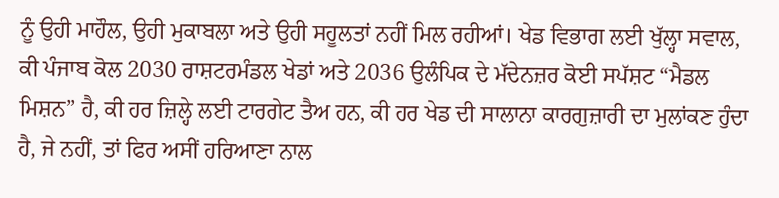ਨੂੰ ਉਹੀ ਮਾਹੌਲ, ਉਹੀ ਮੁਕਾਬਲਾ ਅਤੇ ਉਹੀ ਸਹੂਲਤਾਂ ਨਹੀਂ ਮਿਲ ਰਹੀਆਂ। ਖੇਡ ਵਿਭਾਗ ਲਈ ਖੁੱਲ੍ਹਾ ਸਵਾਲ, ਕੀ ਪੰਜਾਬ ਕੋਲ 2030 ਰਾਸ਼ਟਰਮੰਡਲ ਖੇਡਾਂ ਅਤੇ 2036 ਉਲੰਪਿਕ ਦੇ ਮੱਦੇਨਜ਼ਰ ਕੋਈ ਸਪੱਸ਼ਟ “ਮੈਡਲ ਮਿਸ਼ਨ” ਹੈ, ਕੀ ਹਰ ਜ਼ਿਲ੍ਹੇ ਲਈ ਟਾਰਗੇਟ ਤੈਅ ਹਨ, ਕੀ ਹਰ ਖੇਡ ਦੀ ਸਾਲਾਨਾ ਕਾਰਗੁਜ਼ਾਰੀ ਦਾ ਮੁਲਾਂਕਣ ਹੁੰਦਾ ਹੈ, ਜੇ ਨਹੀਂ, ਤਾਂ ਫਿਰ ਅਸੀਂ ਹਰਿਆਣਾ ਨਾਲ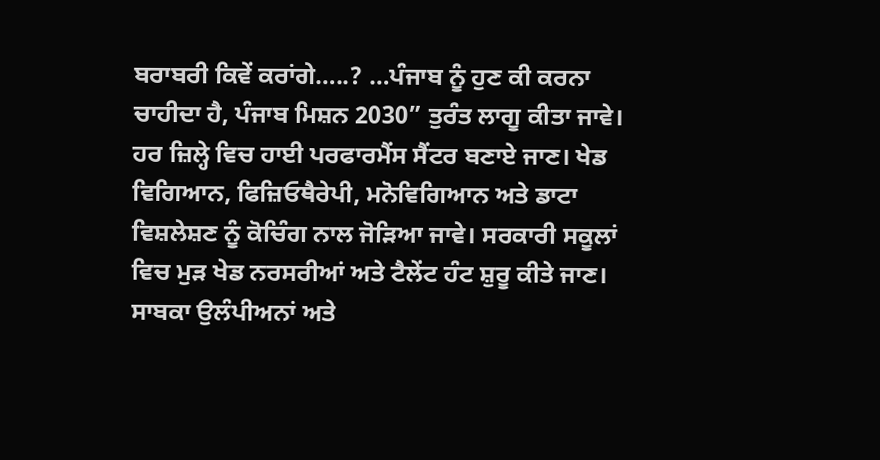ਬਰਾਬਰੀ ਕਿਵੇਂ ਕਰਾਂਗੇ…..? …ਪੰਜਾਬ ਨੂੰ ਹੁਣ ਕੀ ਕਰਨਾ ਚਾਹੀਦਾ ਹੈ, ਪੰਜਾਬ ਮਿਸ਼ਨ 2030” ਤੁਰੰਤ ਲਾਗੂ ਕੀਤਾ ਜਾਵੇ। ਹਰ ਜ਼ਿਲ੍ਹੇ ਵਿਚ ਹਾਈ ਪਰਫਾਰਮੈਂਸ ਸੈਂਟਰ ਬਣਾਏ ਜਾਣ। ਖੇਡ ਵਿਗਿਆਨ, ਫਿਜ਼ਿਓਥੈਰੇਪੀ, ਮਨੋਵਿਗਿਆਨ ਅਤੇ ਡਾਟਾ ਵਿਸ਼ਲੇਸ਼ਣ ਨੂੰ ਕੋਚਿੰਗ ਨਾਲ ਜੋੜਿਆ ਜਾਵੇ। ਸਰਕਾਰੀ ਸਕੂਲਾਂ ਵਿਚ ਮੁੜ ਖੇਡ ਨਰਸਰੀਆਂ ਅਤੇ ਟੈਲੇਂਟ ਹੰਟ ਸ਼ੁਰੂ ਕੀਤੇ ਜਾਣ। ਸਾਬਕਾ ਉਲੰਪੀਅਨਾਂ ਅਤੇ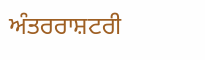ਅੰਤਰਰਾਸ਼ਟਰੀ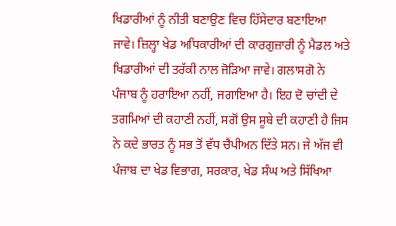ਖਿਡਾਰੀਆਂ ਨੂੰ ਨੀਤੀ ਬਣਾਉਣ ਵਿਚ ਹਿੱਸੇਦਾਰ ਬਣਾਇਆ ਜਾਵੇ। ਜ਼ਿਲ੍ਹਾ ਖੇਡ ਅਧਿਕਾਰੀਆਂ ਦੀ ਕਾਰਗੁਜ਼ਾਰੀ ਨੂੰ ਮੈਡਲ ਅਤੇ ਖਿਡਾਰੀਆਂ ਦੀ ਤਰੱਕੀ ਨਾਲ ਜੋੜਿਆ ਜਾਵੇ। ਗਲਾਸਗੋ ਨੇ ਪੰਜਾਬ ਨੂੰ ਹਰਾਇਆ ਨਹੀਂ, ਜਗਾਇਆ ਹੈ। ਇਹ ਦੋ ਚਾਂਦੀ ਦੇ ਤਗਮਿਆਂ ਦੀ ਕਹਾਣੀ ਨਹੀਂ, ਸਗੋਂ ਉਸ ਸੂਬੇ ਦੀ ਕਹਾਣੀ ਹੈ ਜਿਸ ਨੇ ਕਦੇ ਭਾਰਤ ਨੂੰ ਸਭ ਤੋਂ ਵੱਧ ਚੈਂਪੀਅਨ ਦਿੱਤੇ ਸਨ। ਜੇ ਅੱਜ ਵੀ ਪੰਜਾਬ ਦਾ ਖੇਡ ਵਿਭਾਗ, ਸਰਕਾਰ, ਖੇਡ ਸੰਘ ਅਤੇ ਸਿੱਖਿਆ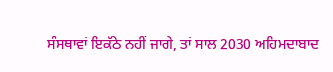ਸੰਸਥਾਵਾਂ ਇਕੱਠੇ ਨਹੀਂ ਜਾਗੇ, ਤਾਂ ਸਾਲ 2030 ਅਹਿਮਦਾਬਾਦ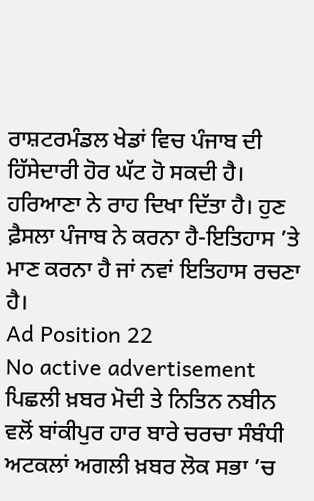ਰਾਸ਼ਟਰਮੰਡਲ ਖੇਡਾਂ ਵਿਚ ਪੰਜਾਬ ਦੀ ਹਿੱਸੇਦਾਰੀ ਹੋਰ ਘੱਟ ਹੋ ਸਕਦੀ ਹੈ। ਹਰਿਆਣਾ ਨੇ ਰਾਹ ਦਿਖਾ ਦਿੱਤਾ ਹੈ। ਹੁਣ ਫ਼ੈਸਲਾ ਪੰਜਾਬ ਨੇ ਕਰਨਾ ਹੈ-ਇਤਿਹਾਸ ’ਤੇ ਮਾਣ ਕਰਨਾ ਹੈ ਜਾਂ ਨਵਾਂ ਇਤਿਹਾਸ ਰਚਣਾ ਹੈ।
Ad Position 22
No active advertisement
ਪਿਛਲੀ ਖ਼ਬਰ ਮੋਦੀ ਤੇ ਨਿਤਿਨ ਨਬੀਨ ਵਲੋਂ ਬਾਂਕੀਪੁਰ ਹਾਰ ਬਾਰੇ ਚਰਚਾ ਸੰਬੰਧੀ ਅਟਕਲਾਂ ਅਗਲੀ ਖ਼ਬਰ ਲੋਕ ਸਭਾ ’ਚ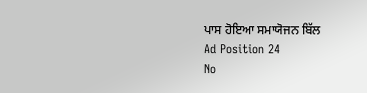ਪਾਸ ਹੋਇਆ ਸਮਾਯੋਜਨ ਬਿੱਲ
Ad Position 24
No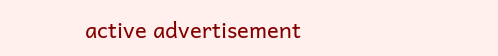active advertisement